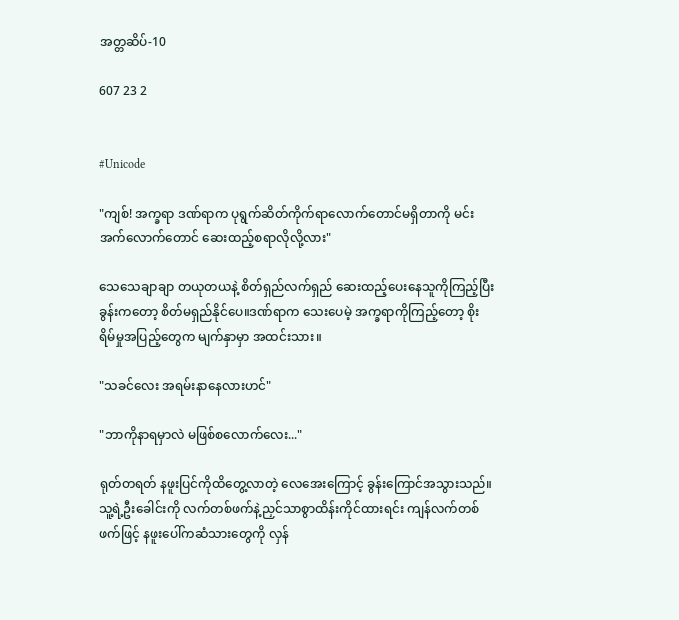အတ္တဆိပ်-10

607 23 2


#Unicode

"ကျစ်! အက္ခရာ ဒဏ်ရာက ပုရွက်ဆိတ်ကိုက်ရာလောက်တောင်မရှိတာကို မင်း အက်လောက်တောင် ဆေးထည့်စရာလိုလို့လား"

သေသေချာချာ တယုတယနဲ့ စိတ်ရှည်လက်ရှည် ဆေးထည့်ပေးနေသူကိုကြည့်ပြီး ခွန်းကတော့ စိတ်မရှည်နိုင်ပေ။ဒဏ်ရာက သေးပေမဲ့ အက္ခရာကိုကြည့်တော့ စိုးရိမ်မှုအပြည့်တွေက မျက်နှာမှာ အထင်းသား။

"သခင်လေး အရမ်းနာနေလားဟင်"

"ဘာကိုနာရမှာလဲ မဖြစ်စလောက်လေး..."

ရုတ်တရတ် နဖူးပြင်ကိုထိတွေ့လာတဲ့ လေအေးကြောင့် ခွန်းကြောင်အသွားသည်။သူ့ရဲ့ဦးခေါင်းကို လက်တစ်ဖက်နဲ့ညှင်သာစွာထိန်းကိုင်ထားရင်း ကျန်လက်တစ်ဖက်ဖြင့် နဖူးပေါ်ကဆံသားတွေကို လှန်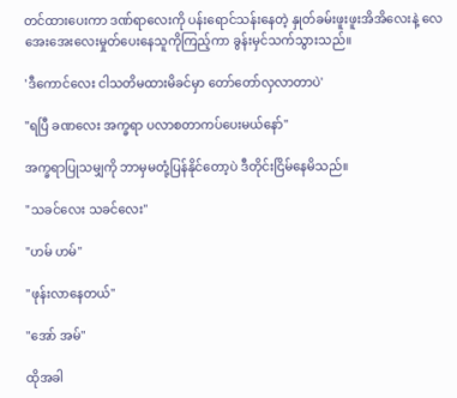တင်ထားပေးကာ ဒဏ်ရာလေးကို ပန်းရောင်သန်းနေတဲ့ နှုတ်ခမ်းဖူးဖူးအိအိလေးနဲ့ လေအေးအေးလေးမှုတ်ပေးနေသူကိုကြည့်ကာ ခွန်းမှင်သက်သွားသည်။

'ဒီကောင်လေး ငါသတိမထားမိခင်မှာ တော်တော်လှလာတာပဲ'

"ရပြီ ခဏလေး အက္ခရာ ပလာစတာကပ်ပေးမယ်နော်"

အက္ခရာပြုသမျှကို ဘာမှမတုံ့ပြန်နိုင်တော့ပဲ ဒီတိုင်းငြိမ်နေမိသည်။

"သခင်လေး သခင်လေး"

"ဟမ် ဟမ်"

"ဖုန်းလာနေတယ်"

"အော် အမ်"

ထိုအခါ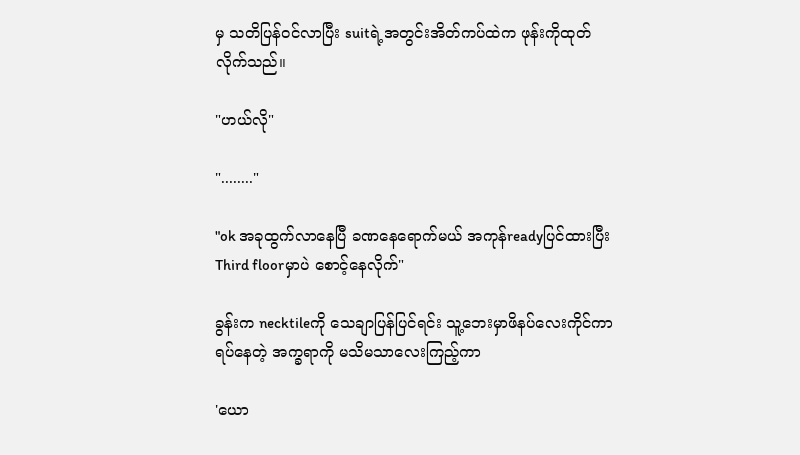မှ သတိပြန်ဝင်လာပြီး suitရဲ့အတွင်းအိတ်ကပ်ထဲက ဖုန်းကိုထုတ်လိုက်သည်။

"ဟယ်လို"

"........"

"ok အခုထွက်လာနေပြီ ခဏနေရောက်မယ် အကုန်readyပြင်ထားပြီး Third floorမှာပဲ စောင့်နေလိုက်"

ခွန်းက necktileကို သေချာပြန်ပြင်ရင်း သူ့ဘေးမှာဖိနပ်လေးကိုင်ကာရပ်နေတဲ့ အက္ခရာကို မသိမသာလေးကြည့်ကာ

'ယော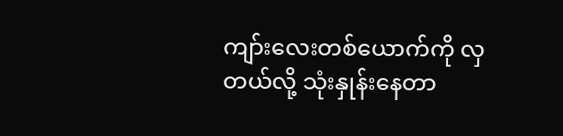ကျာ်းလေးတစ်ယောက်ကို လှတယ်လို့ သုံးနှုန်းနေတာ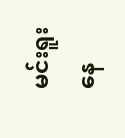မင်းရူးနေ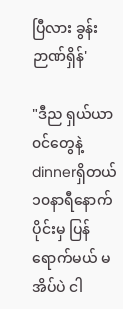ပြီလား ခွန်းဉာဏ်ရှိန်'

"ဒီည ရှယ်ယာ၀င်တွေနဲ့dinnerရှိတယ်  ၁၀နာရီနောက်ပိုင်းမှ ပြန်ရောက်မယ် မအိပ်ပဲ ငါ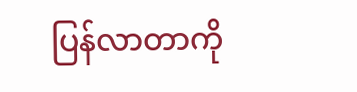ပြန်လာတာကို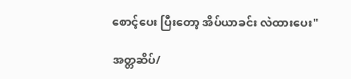စောင့်ပေး ပြီးတော့ အိပ်ယာခင်း လဲထားပေး"

အတ္တဆိပ်/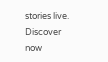stories live. Discover now